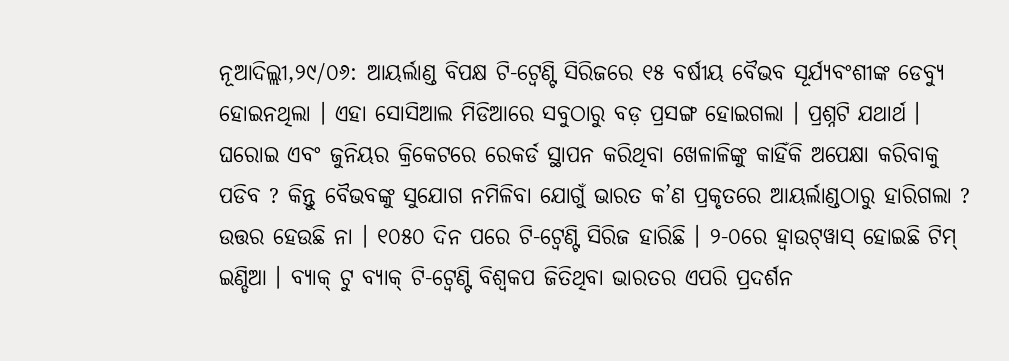ନୂଆଦିଲ୍ଲୀ,୨୯/୦୬: ଆୟର୍ଲାଣ୍ଡ ବିପକ୍ଷ ଟି-ଟ୍ୱେଣ୍ଟି ସିରିଜରେ ୧୫ ବର୍ଷୀୟ ବୈଭବ ସୂର୍ଯ୍ୟବଂଶୀଙ୍କ ଡେବ୍ୟୁ ହୋଇନଥିଲା । ଏହା ସୋସିଆଲ ମିଡିଆରେ ସବୁଠାରୁ ବଡ଼ ପ୍ରସଙ୍ଗ ହୋଇଗଲା । ପ୍ରଶ୍ନଟି ଯଥାର୍ଥ । ଘରୋଇ ଏବଂ ଜୁନିୟର କ୍ରିକେଟରେ ରେକର୍ଡ ସ୍ଥାପନ କରିଥିବା ଖେଳାଳିଙ୍କୁ କାହିଁକି ଅପେକ୍ଷା କରିବାକୁ ପଡିବ ? କିନ୍ତୁ ବୈଭବଙ୍କୁ ସୁଯୋଗ ନମିଳିବା ଯୋଗୁଁ ଭାରତ କ’ଣ ପ୍ରକୃତରେ ଆୟର୍ଲାଣ୍ଡଠାରୁ ହାରିଗଲା ? ଉତ୍ତର ହେଉଛି ନା । ୧୦୫୦ ଦିନ ପରେ ଟି-ଟ୍ୱେଣ୍ଟି ସିରିଜ ହାରିଛି । ୨-୦ରେ ହ୍ୱାଉଟ୍‌ୱାସ୍ ହୋଇଛି ଟିମ୍ ଇଣ୍ଡିଆ । ବ୍ୟାକ୍ ଟୁ ବ୍ୟାକ୍ ଟି-ଟ୍ୱେଣ୍ଟି ବିଶ୍ୱକପ ଜିତିଥିବା ଭାରତର ଏପରି ପ୍ରଦର୍ଶନ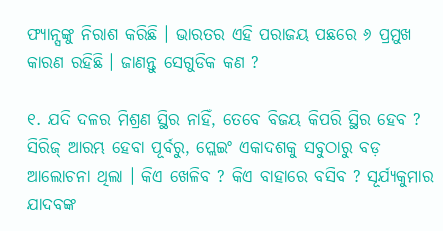ଫ୍ୟାନ୍ସଙ୍କୁ ନିରାଶ କରିଛି । ଭାରତର ଏହି ପରାଜୟ ପଛରେ ୬ ପ୍ରମୁଖ କାରଣ ରହିଛି । ଜାଣନ୍ତୁ ସେଗୁଡିକ କଣ ?

୧. ଯଦି ଦଳର ମିଶ୍ରଣ ସ୍ଥିର ନାହିଁ, ତେବେ ବିଜୟ କିପରି ସ୍ଥିର ହେବ ? ସିରିଜ୍ ଆରମ୍ଭ ହେବା ପୂର୍ବରୁ, ପ୍ଲେଇଂ ଏକାଦଶକୁ ସବୁଠାରୁ ବଡ଼ ଆଲୋଚନା ଥିଲା । କିଏ ଖେଳିବ ? କିଏ ବାହାରେ ବସିବ ? ସୂର୍ଯ୍ୟକୁମାର ଯାଦବଙ୍କ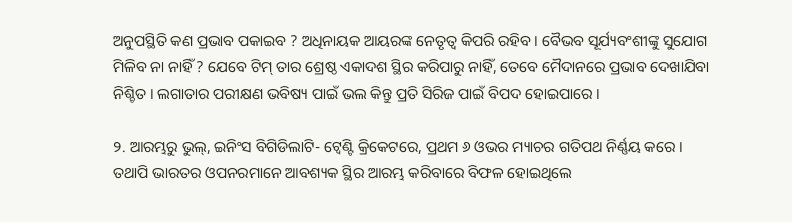ଅନୁପସ୍ଥିତି କଣ ପ୍ରଭାବ ପକାଇବ ? ଅଧିନାୟକ ଆୟରଙ୍କ ନେତୃତ୍ୱ କିପରି ରହିବ । ବୈଭବ ସୂର୍ଯ୍ୟବଂଶୀଙ୍କୁ ସୁଯୋଗ ମିଳିବ ନା ନାହିଁ ? ଯେବେ ଟିମ୍ ତାର ଶ୍ରେଷ୍ଠ ଏକାଦଶ ସ୍ଥିର କରିପାରୁ ନାହିଁ, ତେବେ ମୈଦାନରେ ପ୍ରଭାବ ଦେଖାଯିବା ନିଶ୍ଚିତ । ଲଗାତାର ପରୀକ୍ଷଣ ଭବିଷ୍ୟ ପାଇଁ ଭଲ କିନ୍ତୁ ପ୍ରତି ସିରିଜ ପାଇଁ ବିପଦ ହୋଇପାରେ ।

୨. ଆରମ୍ଭରୁ ଭୁଲ୍, ଇନିଂସ ବିଗିଡିଲାଟି- ଟ୍ୱେଣ୍ଟି କ୍ରିକେଟରେ, ପ୍ରଥମ ୬ ଓଭର ମ୍ୟାଚର ଗତିପଥ ନିର୍ଣ୍ଣୟ କରେ । ତଥାପି ଭାରତର ଓପନରମାନେ ଆବଶ୍ୟକ ସ୍ଥିର ଆରମ୍ଭ କରିବାରେ ବିଫଳ ହୋଇଥିଲେ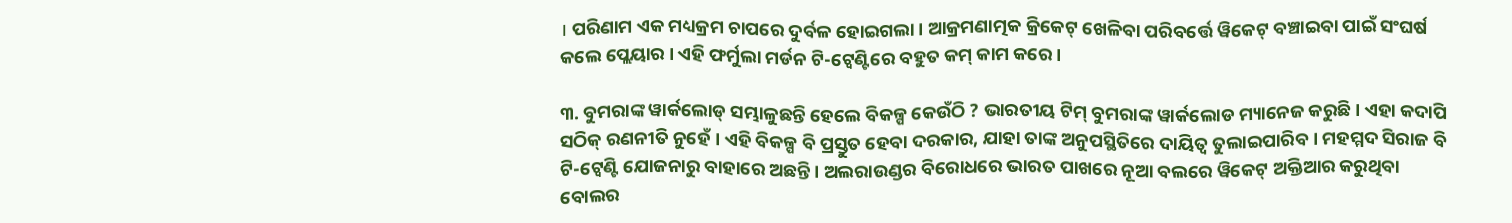। ପରିଣାମ ଏକ ମଧ୍ୟକ୍ରମ ଚାପରେ ଦୁର୍ବଳ ହୋଇଗଲା । ଆକ୍ରମଣାତ୍ମକ କ୍ରିକେଟ୍ ଖେଳିବା ପରିବର୍ତ୍ତେ ୱିକେଟ୍ ବଞ୍ଚାଇବା ପାଇଁ ସଂଘର୍ଷ କଲେ ପ୍ଲେୟାର । ଏହି ଫର୍ମୁଲା ମର୍ଡନ ଟି-ଟ୍ୱେଣ୍ଟିରେ ବହୁତ କମ୍ କାମ କରେ ।

୩. ବୁମରାଙ୍କ ୱାର୍କଲୋଡ୍ ସମ୍ଭାଳୁଛନ୍ତି ହେଲେ ବିକଳ୍ପ କେଉଁଠି ? ଭାରତୀୟ ଟିମ୍ ବୁମରାଙ୍କ ୱାର୍କଲୋଡ ମ୍ୟାନେଜ କରୁଛି । ଏହା କଦାପି ସଠିକ୍ ରଣନୀତି ନୁହେଁ । ଏହି ବିକଳ୍ପ ବି ପ୍ରସ୍ତୁତ ହେବା ଦରକାର, ଯାହା ତାଙ୍କ ଅନୁପସ୍ଥିତିରେ ଦାୟିତ୍ୱ ତୁଲାଇପାରିବ । ମହମ୍ମଦ ସିରାଜ ବି ଟି-ଟ୍ୱେଣ୍ଟି ଯୋଜନାରୁ ବାହାରେ ଅଛନ୍ତି । ଅଲରାଉଣ୍ଡର ବିରୋଧରେ ଭାରତ ପାଖରେ ନୂଆ ବଲରେ ୱିକେଟ୍ ଅକ୍ତିଆର କରୁଥିବା ବୋଲର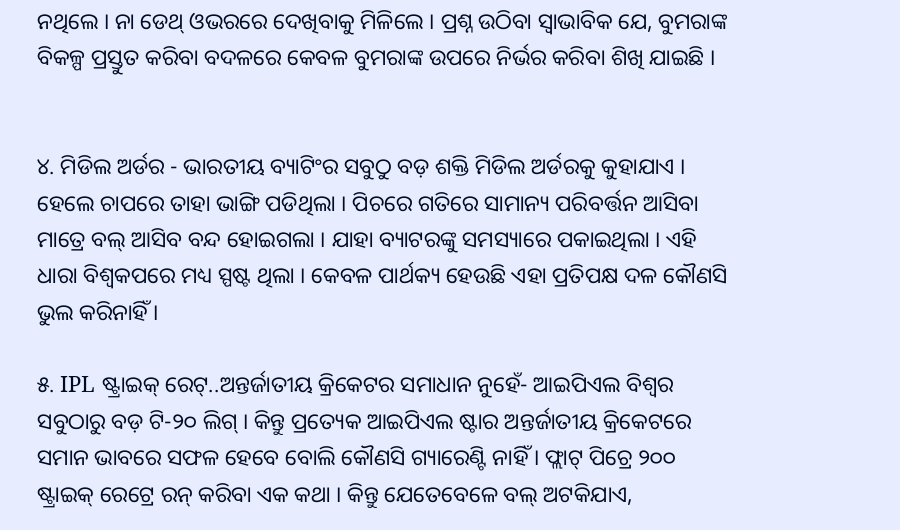ନଥିଲେ । ନା ଡେଥ୍ ଓଭରରେ ଦେଖିବାକୁ ମିଳିଲେ । ପ୍ରଶ୍ନ ଉଠିବା ସ୍ୱାଭାବିକ ଯେ, ବୁମରାଙ୍କ ବିକଳ୍ପ ପ୍ରସ୍ତୁତ କରିବା ବଦଳରେ କେବଳ ବୁମରାଙ୍କ ଉପରେ ନିର୍ଭର କରିବା ଶିଖି ଯାଇଛି ।


୪. ମିଡିଲ ଅର୍ଡର - ଭାରତୀୟ ବ୍ୟାଟିଂର ସବୁଠୁ ବଡ଼ ଶକ୍ତି ମିଡିଲ ଅର୍ଡରକୁ କୁହାଯାଏ । ହେଲେ ଚାପରେ ତାହା ଭାଙ୍ଗି ପଡିଥିଲା । ପିଚରେ ଗତିରେ ସାମାନ୍ୟ ପରିବର୍ତ୍ତନ ଆସିବା ମାତ୍ରେ ବଲ୍ ଆସିବ ବନ୍ଦ ହୋଇଗଲା । ଯାହା ବ୍ୟାଟରଙ୍କୁ ସମସ୍ୟାରେ ପକାଇଥିଲା । ଏହି ଧାରା ବିଶ୍ୱକପରେ ମଧ୍ୟ ସ୍ପଷ୍ଟ ଥିଲା । କେବଳ ପାର୍ଥକ୍ୟ ହେଉଛି ଏହା ପ୍ରତିପକ୍ଷ ଦଳ କୌଣସି ଭୁଲ କରିନାହିଁ ।

୫. IPL ଷ୍ଟ୍ରାଇକ୍ ରେଟ୍..ଅନ୍ତର୍ଜାତୀୟ କ୍ରିକେଟର ସମାଧାନ ନୁହେଁ- ଆଇପିଏଲ ବିଶ୍ୱର ସବୁଠାରୁ ବଡ଼ ଟି-୨୦ ଲିଗ୍ । କିନ୍ତୁ ପ୍ରତ୍ୟେକ ଆଇପିଏଲ ଷ୍ଟାର ଅନ୍ତର୍ଜାତୀୟ କ୍ରିକେଟରେ ସମାନ ଭାବରେ ସଫଳ ହେବେ ବୋଲି କୌଣସି ଗ୍ୟାରେଣ୍ଟି ନାହିଁ । ଫ୍ଲାଟ୍ ପିଚ୍ରେ ୨୦୦ ଷ୍ଟ୍ରାଇକ୍ ରେଟ୍ରେ ରନ୍ କରିବା ଏକ କଥା । କିନ୍ତୁ ଯେତେବେଳେ ବଲ୍ ଅଟକିଯାଏ,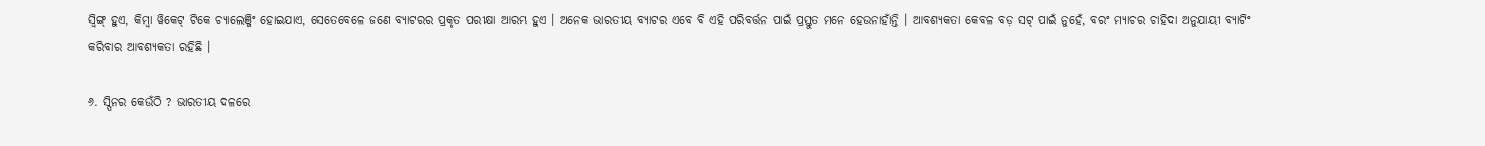ସ୍ୱିଙ୍ଗ୍ ହୁଏ, କିମ୍ବା ୱିକେଟ୍ ଟିକେ ଚ୍ୟାଲେଞ୍ଜିଂ ହୋଇଯାଏ, ସେତେବେଳେ ଜଣେ ବ୍ୟାଟରର ପ୍ରକୃତ ପରୀକ୍ଷା ଆରମ୍ଭ ହୁଏ । ଅନେକ ଭାରତୀୟ ବ୍ୟାଟର ଏବେ ବି ଏହି ପରିବର୍ତ୍ତନ ପାଇଁ ପ୍ରସ୍ତୁତ ମନେ ହେଉନାହାଁନ୍ତି । ଆବଶ୍ୟକତା କେବଳ ବଡ଼ ସଟ୍ ପାଇଁ ନୁହେଁ, ବରଂ ମ୍ୟାଚର ଚାହିଦା ଅନୁଯାୟୀ ବ୍ୟାଟିଂ କରିବାର ଆବଶ୍ୟକତା ରହିଛି ।

୬. ସ୍ପିନର କେଉଁଠି ? ଭାରତୀୟ ଦଳରେ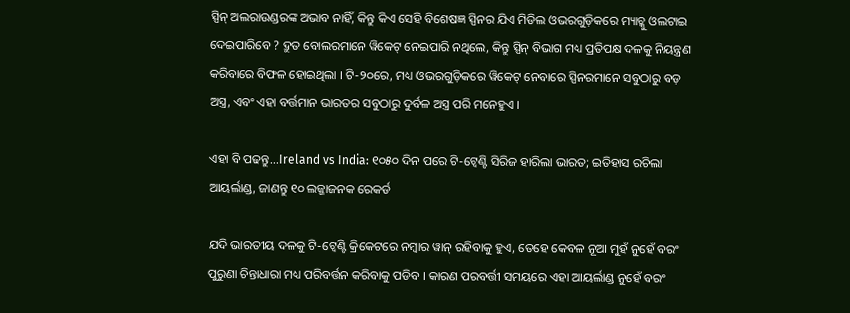ସ୍ପିନ୍ ଅଲରାଉଣ୍ଡରଙ୍କ ଅଭାବ ନାହିଁ, କିନ୍ତୁ କିଏ ସେହି ବିଶେଷଜ୍ଞ ସ୍ପିନର ଯିଏ ମିଡିଲ ଓଭରଗୁଡ଼ିକରେ ମ୍ୟାଚ୍କୁ ଓଲଟାଇ ଦେଇପାରିବେ ? ଦ୍ରୁତ ବୋଲରମାନେ ୱିକେଟ୍ ନେଇପାରି ନଥିଲେ, କିନ୍ତୁ ସ୍ପିନ୍ ବିଭାଗ ମଧ୍ୟ ପ୍ରତିପକ୍ଷ ଦଳକୁ ନିୟନ୍ତ୍ରଣ କରିବାରେ ବିଫଳ ହୋଇଥିଲା । ଟି-୨୦ରେ, ମଧ୍ୟ ଓଭରଗୁଡ଼ିକରେ ୱିକେଟ୍ ନେବାରେ ସ୍ପିନରମାନେ ସବୁଠାରୁ ବଡ଼ ଅସ୍ତ୍ର, ଏବଂ ଏହା ବର୍ତ୍ତମାନ ଭାରତର ସବୁଠାରୁ ଦୁର୍ବଳ ଅସ୍ତ୍ର ପରି ମନେହୁଏ ।

ଏହା ବି ପଢନ୍ତୁ...Ireland vs India: ୧୦୫୦ ଦିନ ପରେ ଟି-ଟ୍ୱେଣ୍ଟି ସିରିଜ ହାରିଲା ଭାରତ; ଇତିହାସ ରଚିଲା ଆୟର୍ଲାଣ୍ଡ, ଜାଣନ୍ତୁ ୧୦ ଲଜ୍ଜାଜନକ ରେକର୍ଡ

ଯଦି ଭାରତୀୟ ଦଳକୁ ଟି-ଟ୍ୱେଣ୍ଟି କ୍ରିକେଟରେ ନମ୍ବାର ୱାନ୍ ରହିବାକୁ ହୁଏ, ତେହେ କେବଳ ନୂଆ ମୁହଁ ନୁହେଁ ବରଂ ପୁରୁଣା ଚିନ୍ତାଧାରା ମଧ୍ୟ ପରିବର୍ତ୍ତନ କରିବାକୁ ପଡିବ । କାରଣ ପରବର୍ତ୍ତୀ ସମୟରେ ଏହା ଆୟର୍ଲାଣ୍ଡ ନୁହେଁ ବରଂ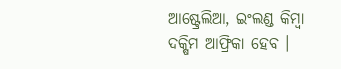ଆଷ୍ଟ୍ରେଲିଆ, ଇଂଲଣ୍ଡ କିମ୍ବା ଦକ୍ଷିମ ଆଫ୍ରିକା ହେବ ।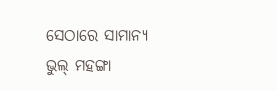ସେଠାରେ ସାମାନ୍ୟ ଭୁଲ୍ ମହଙ୍ଗା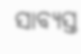ସାବ୍ୟସ୍ତ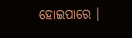ହୋଇପାରେ ।